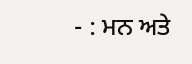- : ਮਨ ਅਤੇ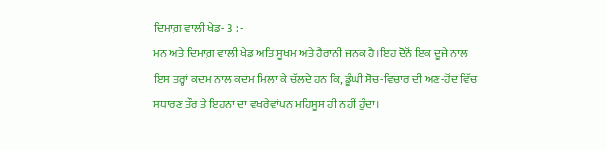ਦਿਮਾਗ਼ ਵਾਲੀ ਖੇਡ- 3 : -
ਮਨ ਅਤੇ ਦਿਮਾਗ਼ ਵਾਲੀ ਖੇਡ ਅਤਿ ਸੂਖਮ ਅਤੇ ਹੈਰਾਨੀ ਜਨਕ ਹੈ।ਇਹ ਦੋਨੋਂ ਇਕ ਦੂਜੇ ਨਾਲ ਇਸ ਤਰ੍ਹਾਂ ਕਦਮ ਨਾਲ ਕਦਮ ਮਿਲਾ ਕੇ ਚੱਲਦੇ ਹਨ ਕਿ, ਡੂੰਘੀ ਸੋਚ-ਵਿਚਾਰ ਦੀ ਅਣ-ਹੋਂਦ ਵਿੱਚ ਸਧਾਰਣ ਤੌਰ ਤੇ ਇਹਨਾ ਦਾ ਵਖਰੇਵਾਂਪਨ ਮਹਿਸੂਸ ਹੀ ਨਹੀਂ ਹੁੰਦਾ।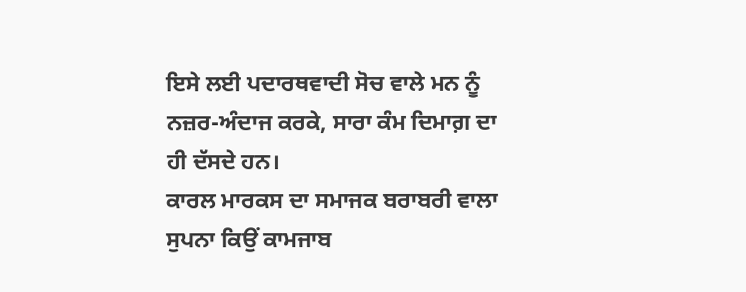ਇਸੇ ਲਈ ਪਦਾਰਥਵਾਦੀ ਸੋਚ ਵਾਲੇ ਮਨ ਨੂੰ ਨਜ਼ਰ-ਅੰਦਾਜ ਕਰਕੇ, ਸਾਰਾ ਕੰਮ ਦਿਮਾਗ਼ ਦਾ ਹੀ ਦੱਸਦੇ ਹਨ।
ਕਾਰਲ ਮਾਰਕਸ ਦਾ ਸਮਾਜਕ ਬਰਾਬਰੀ ਵਾਲਾ ਸੁਪਨਾ ਕਿਉਂ ਕਾਮਜਾਬ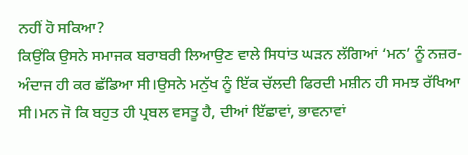ਨਹੀਂ ਹੋ ਸਕਿਆ?
ਕਿਉਂਕਿ ਉਸਨੇ ਸਮਾਜਕ ਬਰਾਬਰੀ ਲਿਆਉਣ ਵਾਲੇ ਸਿਧਾਂਤ ਘੜਨ ਲੱਗਿਆਂ ‘ਮਨ’ ਨੂੰ ਨਜ਼ਰ-ਅੰਦਾਜ ਹੀ ਕਰ ਛੱਡਿਆ ਸੀ।ਉਸਨੇ ਮਨੁੱਖ ਨੂੰ ਇੱਕ ਚੱਲਦੀ ਫਿਰਦੀ ਮਸ਼ੀਨ ਹੀ ਸਮਝ ਰੱਖਿਆ ਸੀ।ਮਨ ਜੋ ਕਿ ਬਹੁਤ ਹੀ ਪ੍ਰਬਲ ਵਸਤੂ ਹੈ, ਦੀਆਂ ਇੱਛਾਵਾਂ, ਭਾਵਨਾਵਾਂ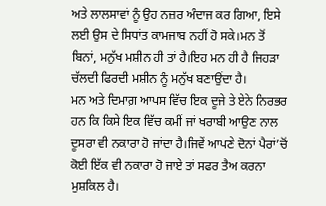ਅਤੇ ਲਾਲਸਾਵਾਂ ਨੂੰ ਉਹ ਨਜ਼ਰ ਅੰਦਾਜ ਕਰ ਗਿਆ, ਇਸੇ ਲਈ ਉਸ ਦੇ ਸਿਧਾਂਤ ਕਾਮਜਾਬ ਨਹੀਂ ਹੋ ਸਕੇ।ਮਨ ਤੋਂ ਬਿਨਾਂ, ਮਨੁੱਖ ਮਸ਼ੀਨ ਹੀ ਤਾਂ ਹੈ।ਇਹ ਮਨ ਹੀ ਹੈ ਜਿਹੜਾ ਚੱਲਦੀ ਫਿਰਦੀ ਮਸ਼ੀਨ ਨੂੰ ਮਨੁੱਖ ਬਣਾਉਂਦਾ ਹੈ।
ਮਨ ਅਤੇ ਦਿਮਾਗ਼ ਆਪਸ ਵਿੱਚ ਇਕ ਦੂਜੇ ਤੇ ਏਨੇ ਨਿਰਭਰ ਹਨ ਕਿ ਕਿਸੇ ਇਕ ਵਿੱਚ ਕਮੀਂ ਜਾਂ ਖਰਾਬੀ ਆਉਣ ਨਾਲ ਦੂਸਰਾ ਵੀ ਨਕਾਰਾ ਹੋ ਜਾਂਦਾ ਹੈ।ਜਿਵੇਂ ਆਪਣੇ ਦੋਨਾਂ ਪੈਰਾਂ’ਚੋਂ ਕੋਈ ਇੱਕ ਵੀ ਨਕਾਰਾ ਹੋ ਜਾਏ ਤਾਂ ਸਫਰ ਤੈਅ ਕਰਨਾ ਮੁਸ਼ਕਿਲ ਹੈ।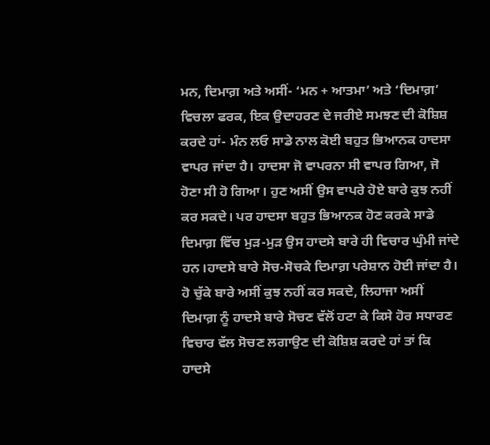ਮਨ, ਦਿਮਾਗ਼ ਅਤੇ ਅਸੀਂ- ‘ਮਨ + ਆਤਮਾ’ ਅਤੇ ‘ਦਿਮਾਗ਼’ ਵਿਚਲਾ ਫਰਕ, ਇਕ ਉਦਾਹਰਣ ਦੇ ਜਰੀਏ ਸਮਝਣ ਦੀ ਕੋਸ਼ਿਸ਼ ਕਰਦੇ ਹਾਂ- ਮੰਨ ਲਓ ਸਾਡੇ ਨਾਲ ਕੋਈ ਬਹੁਤ ਭਿਆਨਕ ਹਾਦਸਾ ਵਾਪਰ ਜਾਂਦਾ ਹੈ। ਹਾਦਸਾ ਜੋ ਵਾਪਰਨਾ ਸੀ ਵਾਪਰ ਗਿਆ, ਜੋ ਹੋਣਾ ਸੀ ਹੋ ਗਿਆ। ਹੁਣ ਅਸੀਂ ਉਸ ਵਾਪਰੇ ਹੋਏ ਬਾਰੇ ਕੁਝ ਨਹੀਂ ਕਰ ਸਕਦੇ। ਪਰ ਹਾਦਸਾ ਬਹੁਤ ਭਿਆਨਕ ਹੋਣ ਕਰਕੇ ਸਾਡੇ ਦਿਮਾਗ਼ ਵਿੱਚ ਮੁੜ-ਮੁੜ ਉਸ ਹਾਦਸੇ ਬਾਰੇ ਹੀ ਵਿਚਾਰ ਘੁੰਮੀ ਜਾਂਦੇ ਹਨ।ਹਾਦਸੇ ਬਾਰੇ ਸੋਚ-ਸੋਚਕੇ ਦਿਮਾਗ਼ ਪਰੇਸ਼ਾਨ ਹੋਈ ਜਾਂਦਾ ਹੈ। ਹੋ ਚੁੱਕੇ ਬਾਰੇ ਅਸੀਂ ਕੁਝ ਨਹੀਂ ਕਰ ਸਕਦੇ, ਲਿਹਾਜਾ ਅਸੀਂ ਦਿਮਾਗ਼ ਨੂੰ ਹਾਦਸੇ ਬਾਰੇ ਸੋਚਣ ਵੱਲੋਂ ਹਟਾ ਕੇ ਕਿਸੇ ਹੋਰ ਸਧਾਰਣ ਵਿਚਾਰ ਵੱਲ ਸੋਚਣ ਲਗਾਉਣ ਦੀ ਕੋਸ਼ਿਸ਼ ਕਰਦੇ ਹਾਂ ਤਾਂ ਕਿ ਹਾਦਸੇ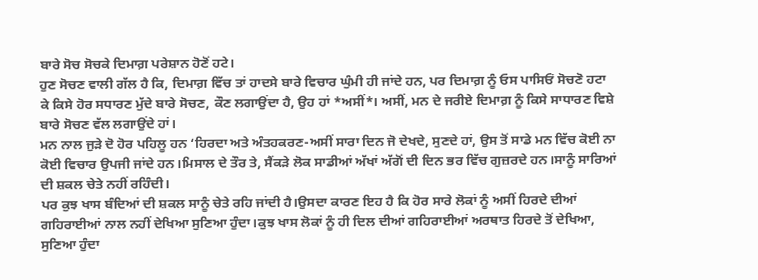ਬਾਰੇ ਸੋਚ ਸੋਚਕੇ ਦਿਮਾਗ਼ ਪਰੇਸ਼ਾਨ ਹੋਣੋਂ ਹਟੇ।
ਹੁਣ ਸੋਚਣ ਵਾਲੀ ਗੱਲ ਹੈ ਕਿ, ਦਿਮਾਗ਼ ਵਿੱਚ ਤਾਂ ਹਾਦਸੇ ਬਾਰੇ ਵਿਚਾਰ ਘੁੰਮੀ ਹੀ ਜਾਂਦੇ ਹਨ, ਪਰ ਦਿਮਾਗ਼ ਨੂੰ ਓਸ ਪਾਸਿਓਂ ਸੋਚਣੋ ਹਟਾ ਕੇ ਕਿਸੇ ਹੋਰ ਸਧਾਰਣ ਮੁੱਦੇ ਬਾਰੇ ਸੋਚਣ, ਕੌਣ ਲਗਾਉਂਦਾ ਹੈ, ਉਹ ਹਾਂ *ਅਸੀਂ*। ਅਸੀਂ, ਮਨ ਦੇ ਜਰੀਏ ਦਿਮਾਗ਼ ਨੂੰ ਕਿਸੇ ਸਾਧਾਰਣ ਵਿਸ਼ੇ ਬਾਰੇ ਸੋਚਣ ਵੱਲ ਲਗਾਉਂਦੇ ਹਾਂ।
ਮਨ ਨਾਲ ਜੁੜੇ ਦੋ ਹੋਰ ਪਹਿਲੂ ਹਨ ‘ਹਿਰਦਾ ਅਤੇ ਅੰਤਹਕਰਣ-ਅਸੀਂ ਸਾਰਾ ਦਿਨ ਜੋ ਦੇਖਦੇ, ਸੁਣਦੇ ਹਾਂ, ਉਸ ਤੋਂ ਸਾਡੇ ਮਨ ਵਿੱਚ ਕੋਈ ਨਾ ਕੋਈ ਵਿਚਾਰ ਉਪਜੀ ਜਾਂਦੇ ਹਨ।ਮਿਸਾਲ ਦੇ ਤੌਰ ਤੇ, ਸੈਂਕੜੇ ਲੋਕ ਸਾਡੀਆਂ ਅੱਖਾਂ ਅੱਗੋਂ ਦੀ ਦਿਨ ਭਰ ਵਿੱਚ ਗੁਜ਼ਰਦੇ ਹਨ।ਸਾਨੂੰ ਸਾਰਿਆਂ ਦੀ ਸ਼ਕਲ ਚੇਤੇ ਨਹੀਂ ਰਹਿੰਦੀ।
ਪਰ ਕੁਝ ਖਾਸ ਬੰਦਿਆਂ ਦੀ ਸ਼ਕਲ ਸਾਨੂੰ ਚੇਤੇ ਰਹਿ ਜਾਂਦੀ ਹੈ।ਉਸਦਾ ਕਾਰਣ ਇਹ ਹੈ ਕਿ ਹੋਰ ਸਾਰੇ ਲੋਕਾਂ ਨੂੰ ਅਸੀਂ ਹਿਰਦੇ ਦੀਆਂ ਗਹਿਰਾਈਆਂ ਨਾਲ ਨਹੀਂ ਦੇਖਿਆ ਸੁਣਿਆ ਹੁੰਦਾ।ਕੁਝ ਖਾਸ ਲੋਕਾਂ ਨੂੰ ਹੀ ਦਿਲ ਦੀਆਂ ਗਹਿਰਾਈਆਂ ਅਰਥਾਤ ਹਿਰਦੇ ਤੋਂ ਦੇਖਿਆ, ਸੁਣਿਆ ਹੁੰਦਾ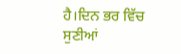ਹੈ।ਦਿਨ ਭਰ ਵਿੱਚ ਸੁਣੀਆਂ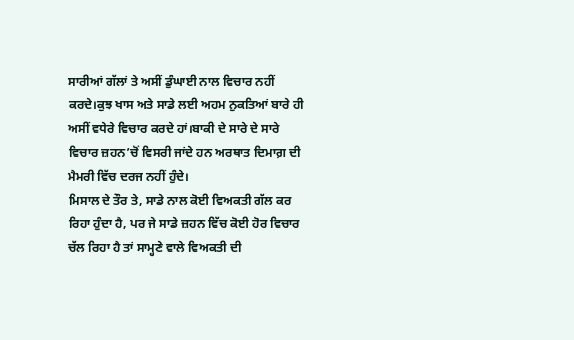ਸਾਰੀਆਂ ਗੱਲਾਂ ਤੇ ਅਸੀਂ ਡੁੰਘਾਈ ਨਾਲ ਵਿਚਾਰ ਨਹੀਂ ਕਰਦੇ।ਕੁਝ ਖਾਸ ਅਤੇ ਸਾਡੇ ਲਈ ਅਹਮ ਨੁਕਤਿਆਂ ਬਾਰੇ ਹੀ ਅਸੀਂ ਵਧੇਰੇ ਵਿਚਾਰ ਕਰਦੇ ਹਾਂ।ਬਾਕੀ ਦੇ ਸਾਰੇ ਦੇ ਸਾਰੇ ਵਿਚਾਰ ਜ਼ਹਨ’ਚੋਂ ਵਿਸਰੀ ਜਾਂਦੇ ਹਨ ਅਰਥਾਤ ਦਿਮਾਗ਼ ਦੀ ਮੈਮਰੀ ਵਿੱਚ ਦਰਜ ਨਹੀਂ ਹੁੰਦੇ।
ਮਿਸਾਲ ਦੇ ਤੌਰ ਤੇ, ਸਾਡੇ ਨਾਲ ਕੋਈ ਵਿਅਕਤੀ ਗੱਲ ਕਰ ਰਿਹਾ ਹੁੰਦਾ ਹੈ, ਪਰ ਜੇ ਸਾਡੇ ਜ਼ਹਨ ਵਿੱਚ ਕੋਈ ਹੋਰ ਵਿਚਾਰ ਚੱਲ ਰਿਹਾ ਹੈ ਤਾਂ ਸਾਮ੍ਹਣੇ ਵਾਲੇ ਵਿਅਕਤੀ ਦੀ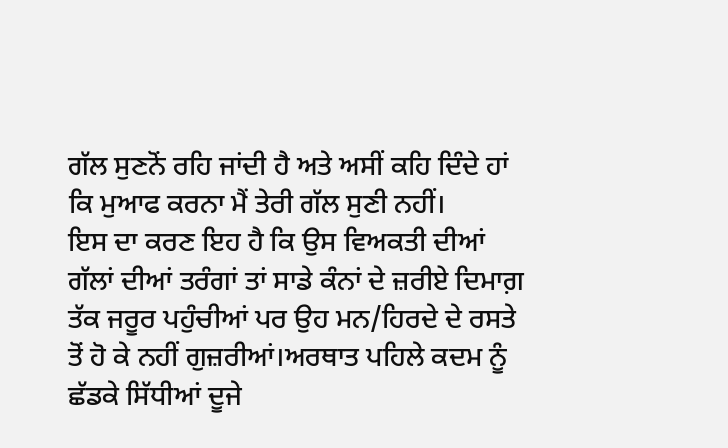ਗੱਲ ਸੁਣਨੋਂ ਰਹਿ ਜਾਂਦੀ ਹੈ ਅਤੇ ਅਸੀਂ ਕਹਿ ਦਿੰਦੇ ਹਾਂ ਕਿ ਮੁਆਫ ਕਰਨਾ ਮੈਂ ਤੇਰੀ ਗੱਲ ਸੁਣੀ ਨਹੀਂ।
ਇਸ ਦਾ ਕਰਣ ਇਹ ਹੈ ਕਿ ਉਸ ਵਿਅਕਤੀ ਦੀਆਂ ਗੱਲਾਂ ਦੀਆਂ ਤਰੰਗਾਂ ਤਾਂ ਸਾਡੇ ਕੰਨਾਂ ਦੇ ਜ਼ਰੀਏ ਦਿਮਾਗ਼ ਤੱਕ ਜਰੂਰ ਪਹੁੰਚੀਆਂ ਪਰ ਉਹ ਮਨ/ਹਿਰਦੇ ਦੇ ਰਸਤੇ ਤੋਂ ਹੋ ਕੇ ਨਹੀਂ ਗੁਜ਼ਰੀਆਂ।ਅਰਥਾਤ ਪਹਿਲੇ ਕਦਮ ਨੂੰ ਛੱਡਕੇ ਸਿੱਧੀਆਂ ਦੂਜੇ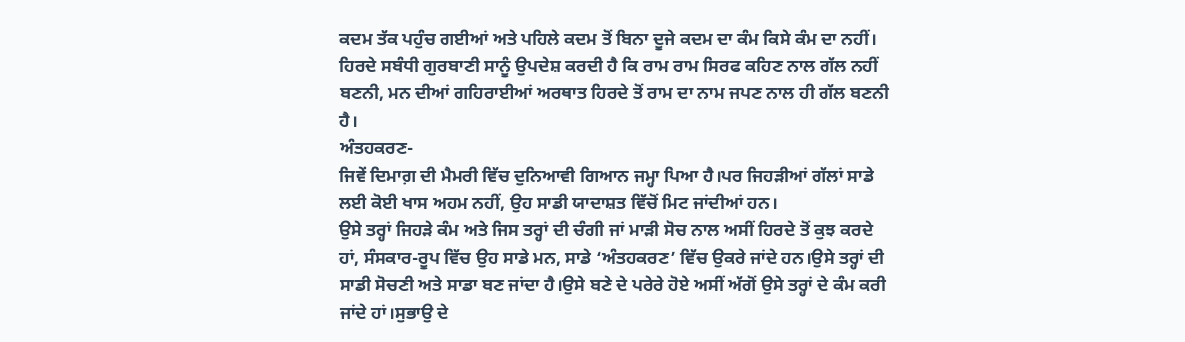ਕਦਮ ਤੱਕ ਪਹੁੰਚ ਗਈਆਂ ਅਤੇ ਪਹਿਲੇ ਕਦਮ ਤੋਂ ਬਿਨਾ ਦੂਜੇ ਕਦਮ ਦਾ ਕੰਮ ਕਿਸੇ ਕੰਮ ਦਾ ਨਹੀਂ।
ਹਿਰਦੇ ਸਬੰਧੀ ਗੁਰਬਾਣੀ ਸਾਨੂੰ ਉਪਦੇਸ਼ ਕਰਦੀ ਹੈ ਕਿ ਰਾਮ ਰਾਮ ਸਿਰਫ ਕਹਿਣ ਨਾਲ ਗੱਲ ਨਹੀਂ ਬਣਨੀ, ਮਨ ਦੀਆਂ ਗਹਿਰਾਈਆਂ ਅਰਥਾਤ ਹਿਰਦੇ ਤੋਂ ਰਾਮ ਦਾ ਨਾਮ ਜਪਣ ਨਾਲ ਹੀ ਗੱਲ ਬਣਨੀ ਹੈ।
ਅੰਤਹਕਰਣ-
ਜਿਵੇਂ ਦਿਮਾਗ਼ ਦੀ ਮੈਮਰੀ ਵਿੱਚ ਦੁਨਿਆਵੀ ਗਿਆਨ ਜਮ੍ਹਾ ਪਿਆ ਹੈ।ਪਰ ਜਿਹੜੀਆਂ ਗੱਲਾਂ ਸਾਡੇ ਲਈ ਕੋਈ ਖਾਸ ਅਹਮ ਨਹੀਂ, ਉਹ ਸਾਡੀ ਯਾਦਾਸ਼ਤ ਵਿੱਚੋਂ ਮਿਟ ਜਾਂਦੀਆਂ ਹਨ।
ਉਸੇ ਤਰ੍ਹਾਂ ਜਿਹੜੇ ਕੰਮ ਅਤੇ ਜਿਸ ਤਰ੍ਹਾਂ ਦੀ ਚੰਗੀ ਜਾਂ ਮਾੜੀ ਸੋਚ ਨਾਲ ਅਸੀਂ ਹਿਰਦੇ ਤੋਂ ਕੁਝ ਕਰਦੇ ਹਾਂ, ਸੰਸਕਾਰ-ਰੂਪ ਵਿੱਚ ਉਹ ਸਾਡੇ ਮਨ, ਸਾਡੇ ‘ਅੰਤਹਕਰਣ’ ਵਿੱਚ ਉਕਰੇ ਜਾਂਦੇ ਹਨ।ਉਸੇ ਤਰ੍ਹਾਂ ਦੀ ਸਾਡੀ ਸੋਚਣੀ ਅਤੇ ਸਾਡਾ ਬਣ ਜਾਂਦਾ ਹੈ।ਉਸੇ ਬਣੇ ਦੇ ਪਰੇਰੇ ਹੋਏ ਅਸੀਂ ਅੱਗੋਂ ਉਸੇ ਤਰ੍ਹਾਂ ਦੇ ਕੰਮ ਕਰੀ ਜਾਂਦੇ ਹਾਂ।ਸੁਭਾਉ ਦੇ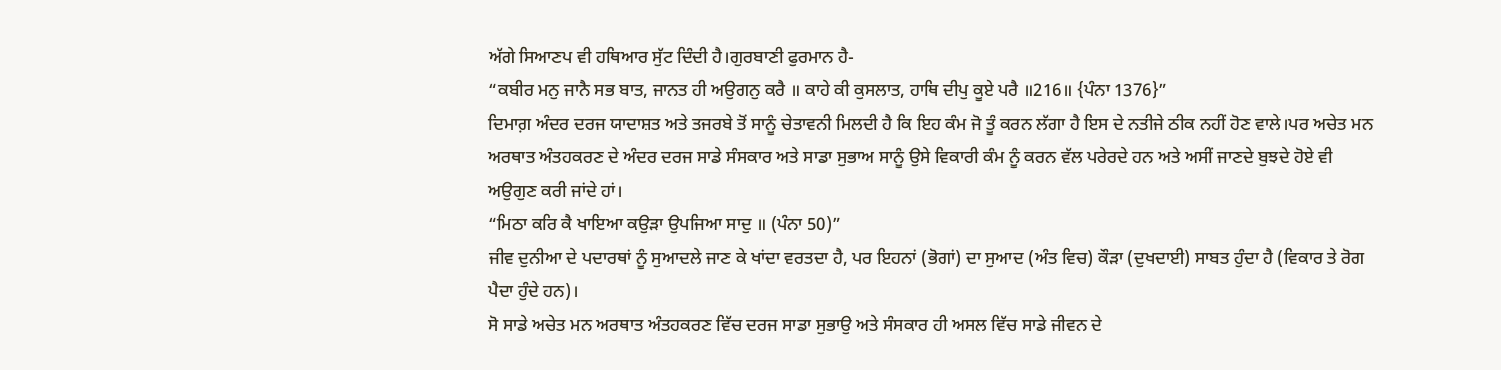ਅੱਗੇ ਸਿਆਣਪ ਵੀ ਹਥਿਆਰ ਸੁੱਟ ਦਿੰਦੀ ਹੈ।ਗੁਰਬਾਣੀ ਫੁਰਮਾਨ ਹੈ-
“ਕਬੀਰ ਮਨੁ ਜਾਨੈ ਸਭ ਬਾਤ, ਜਾਨਤ ਹੀ ਅਉਗਨੁ ਕਰੈ ॥ ਕਾਹੇ ਕੀ ਕੁਸਲਾਤ, ਹਾਥਿ ਦੀਪੁ ਕੂਏ ਪਰੈ ॥216॥ {ਪੰਨਾ 1376}”
ਦਿਮਾਗ਼ ਅੰਦਰ ਦਰਜ ਯਾਦਾਸ਼ਤ ਅਤੇ ਤਜਰਬੇ ਤੋਂ ਸਾਨੂੰ ਚੇਤਾਵਨੀ ਮਿਲਦੀ ਹੈ ਕਿ ਇਹ ਕੰਮ ਜੋ ਤੂੰ ਕਰਨ ਲੱਗਾ ਹੈ ਇਸ ਦੇ ਨਤੀਜੇ ਠੀਕ ਨਹੀਂ ਹੋਣ ਵਾਲੇ।ਪਰ ਅਚੇਤ ਮਨ ਅਰਥਾਤ ਅੰਤਹਕਰਣ ਦੇ ਅੰਦਰ ਦਰਜ ਸਾਡੇ ਸੰਸਕਾਰ ਅਤੇ ਸਾਡਾ ਸੁਭਾਅ ਸਾਨੂੰ ਉਸੇ ਵਿਕਾਰੀ ਕੰਮ ਨੂੰ ਕਰਨ ਵੱਲ ਪਰੇਰਦੇ ਹਨ ਅਤੇ ਅਸੀਂ ਜਾਣਦੇ ਬੁਝਦੇ ਹੋਏ ਵੀ ਅਉਗੁਣ ਕਰੀ ਜਾਂਦੇ ਹਾਂ।
“ਮਿਠਾ ਕਰਿ ਕੈ ਖਾਇਆ ਕਉੜਾ ਉਪਜਿਆ ਸਾਦੁ ॥ (ਪੰਨਾ 50)”
ਜੀਵ ਦੁਨੀਆ ਦੇ ਪਦਾਰਥਾਂ ਨੂੰ ਸੁਆਦਲੇ ਜਾਣ ਕੇ ਖਾਂਦਾ ਵਰਤਦਾ ਹੈ, ਪਰ ਇਹਨਾਂ (ਭੋਗਾਂ) ਦਾ ਸੁਆਦ (ਅੰਤ ਵਿਚ) ਕੌੜਾ (ਦੁਖਦਾਈ) ਸਾਬਤ ਹੁੰਦਾ ਹੈ (ਵਿਕਾਰ ਤੇ ਰੋਗ ਪੈਦਾ ਹੁੰਦੇ ਹਨ)।
ਸੋ ਸਾਡੇ ਅਚੇਤ ਮਨ ਅਰਥਾਤ ਅੰਤਹਕਰਣ ਵਿੱਚ ਦਰਜ ਸਾਡਾ ਸੁਭਾਉ ਅਤੇ ਸੰਸਕਾਰ ਹੀ ਅਸਲ ਵਿੱਚ ਸਾਡੇ ਜੀਵਨ ਦੇ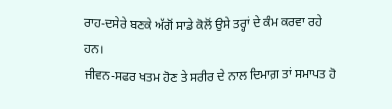ਰਾਹ-ਦਸੇਰੇ ਬਣਕੇ ਅੱਗੋਂ ਸਾਡੇ ਕੋਲੋਂ ਉਸੇ ਤਰ੍ਹਾਂ ਦੇ ਕੰਮ ਕਰਵਾ ਰਹੇ ਹਨ।
ਜੀਵਨ-ਸਫਰ ਖਤਮ ਹੋਣ ਤੇ ਸਰੀਰ ਦੇ ਨਾਲ ਦਿਮਾਗ਼ ਤਾਂ ਸਮਾਪਤ ਹੋ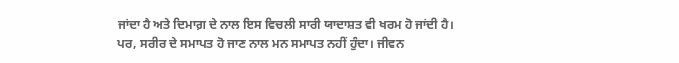ਜਾਂਦਾ ਹੈ ਅਤੇ ਦਿਮਾਗ਼ ਦੇ ਨਾਲ ਇਸ ਵਿਚਲੀ ਸਾਰੀ ਯਾਦਾਸ਼ਤ ਵੀ ਖਰਮ ਹੋ ਜਾਂਦੀ ਹੈ।
ਪਰ, ਸਰੀਰ ਦੇ ਸਮਾਪਤ ਹੋ ਜਾਣ ਨਾਲ ਮਨ ਸਮਾਪਤ ਨਹੀਂ ਹੁੰਦਾ। ਜੀਵਨ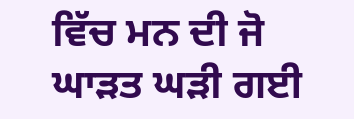ਵਿੱਚ ਮਨ ਦੀ ਜੋ ਘਾੜਤ ਘੜੀ ਗਈ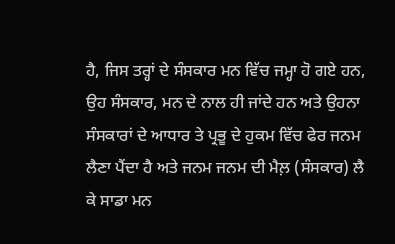ਹੈ, ਜਿਸ ਤਰ੍ਹਾਂ ਦੇ ਸੰਸਕਾਰ ਮਨ ਵਿੱਚ ਜਮ੍ਹਾ ਹੋ ਗਏ ਹਨ, ਉਹ ਸੰਸਕਾਰ, ਮਨ ਦੇ ਨਾਲ ਹੀ ਜਾਂਦੇ ਹਨ ਅਤੇ ਉਹਨਾ ਸੰਸਕਾਰਾਂ ਦੇ ਆਧਾਰ ਤੇ ਪ੍ਰਭੂ ਦੇ ਹੁਕਮ ਵਿੱਚ ਫੇਰ ਜਨਮ ਲੈਣਾ ਪੈਂਦਾ ਹੈ ਅਤੇ ਜਨਮ ਜਨਮ ਦੀ ਮੈਲ਼ (ਸੰਸਕਾਰ) ਲੈ ਕੇ ਸਾਡਾ ਮਨ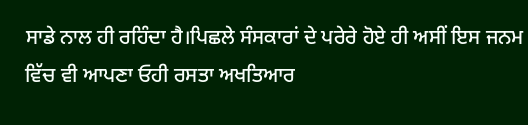ਸਾਡੇ ਨਾਲ ਹੀ ਰਹਿੰਦਾ ਹੈ।ਪਿਛਲੇ ਸੰਸਕਾਰਾਂ ਦੇ ਪਰੇਰੇ ਹੋਏ ਹੀ ਅਸੀਂ ਇਸ ਜਨਮ ਵਿੱਚ ਵੀ ਆਪਣਾ ਓਹੀ ਰਸਤਾ ਅਖਤਿਆਰ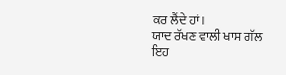ਕਰ ਲੈਂਦੇ ਹਾਂ।
ਯਾਦ ਰੱਖਣ ਵਾਲੀ ਖਾਸ ਗੱਲ ਇਹ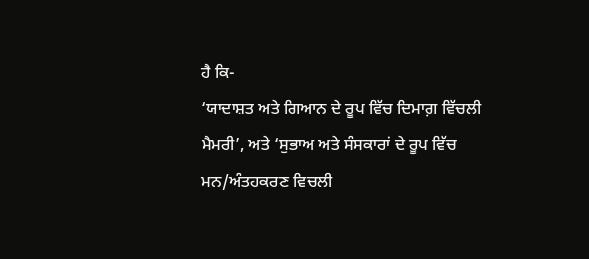ਹੈ ਕਿ-
‘ਯਾਦਾਸ਼ਤ ਅਤੇ ਗਿਆਨ ਦੇ ਰੂਪ ਵਿੱਚ ਦਿਮਾਗ਼ ਵਿੱਚਲੀ ਮੈਮਰੀ’, ਅਤੇ ‘ਸੁਭਾਅ ਅਤੇ ਸੰਸਕਾਰਾਂ ਦੇ ਰੂਪ ਵਿੱਚ ਮਨ/ਅੰਤਹਕਰਣ ਵਿਚਲੀ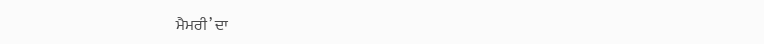ਮੈਮਰੀ’ ਦਾ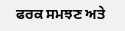ਫਰਕ ਸਮਝਣ ਅਤੇ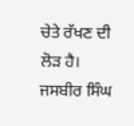ਚੇਤੇ ਰੱਖਣ ਦੀ ਲੋੜ ਹੈ।
ਜਸਬੀਰ ਸਿੰਘ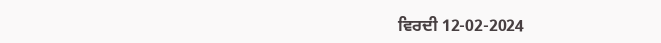ਵਿਰਦੀ 12-02-2024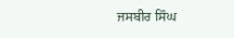ਜਸਬੀਰ ਸਿੰਘ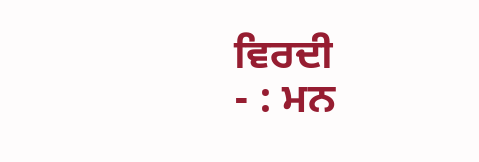ਵਿਰਦੀ
- : ਮਨ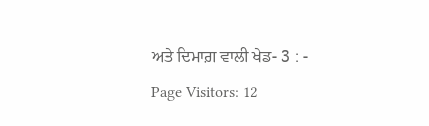ਅਤੇ ਦਿਮਾਗ਼ ਵਾਲੀ ਖੇਡ- 3 : -
Page Visitors: 12